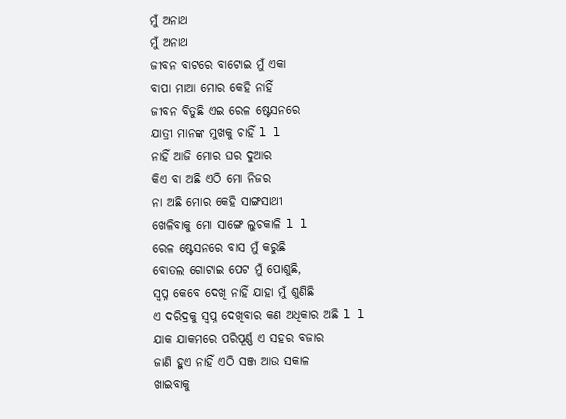ମୁଁ ଅନାଥ
ମୁଁ ଅନାଥ
ଜୀବନ ବାଟରେ ବାଟୋଇ ମୁଁ ଏକା
ବାପା ମାଆ ମୋର କେହି ନାହିଁ
ଜୀବନ ବିତୁଛି ଏଇ ରେଳ ଷ୍ଟେସନରେ
ଯାତ୍ରୀ ମାନଙ୍କ ମୁଖକୁ ଚାହିଁ l l
ନାହିଁ ଆଜି ମୋର ଘର ଦୁଆର
କିଏ ବା ଅଛି ଏଠି ମୋ ନିଜର
ନା ଅଛି ମୋର କେହି ସାଙ୍ଗସାଥୀ
ଖେଳିବାକୁ ମୋ ସାଙ୍ଗେ ଲୁଚକାଳି l l
ରେଳ ଷ୍ଟେସନରେ ବାସ ମୁଁ କରୁଛି
ବୋତଲ ଗୋଟାଇ ପେଟ ମୁଁ ପୋଶୁଛି,
ସ୍ବପ୍ନ କେବେ ଦେଖି ନାହିଁ ଯାହା ମୁଁ ଶୁଣିଛି
ଏ ଦରିଦ୍ରକୁ ସ୍ବପ୍ନ ଦେଖିବାର କଣ ଅଧିକାର ଅଛି l l
ଯାକ ଯାକମରେ ପରିପୂର୍ଣ୍ଣ ଏ ସହର ବଜାର
ଜାଣି ହୁଏ ନାହିଁ ଏଠି ସଞ୍ଜ ଆଉ ସକାଳ
ଖାଇବାକୁ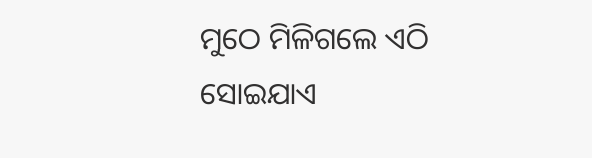ମୁଠେ ମିଳିଗଲେ ଏଠି
ସୋଇଯାଏ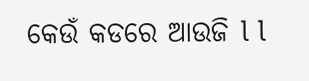କେଉଁ କଡରେ ଆଉଜି l l